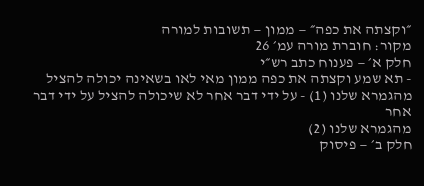״וקצתה את כפה״ — ממון — תשובות למורה
מקור: חוברת מורה עמ׳ 26
חלק א׳ — פענוח כתב רש״י
- תא שמע וקצתה את כפה ממון מאי לאו בשאינה יכולה להציל
מהגמרא שלנו (1) - על ידי דבר אחר לא שיכולה להציל על ידי דבר אחר
מהגמרא שלנו (2)
חלק ב׳ — פיסוק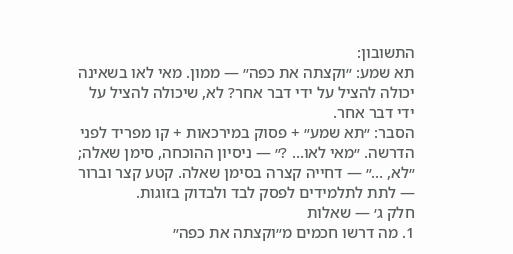התשובון:
תא שמע: ״וקצתה את כפה״ — ממון. מאי לאו בשאינה יכולה להציל על ידי דבר אחר? לא, שיכולה להציל על ידי דבר אחר.
הסבר: ״תא שמע״ + פסוק במירכאות + קו מפריד לפני הדרשה. ״מאי לאו… ?״ — ניסיון ההוכחה, סימן שאלה; ״לא, …״ — דחייה קצרה בסימן שאלה. קטע קצר וברור — לתת לתלמידים לפסק לבד ולבדוק בזוגות.
חלק ג׳ — שאלות
1. מה דרשו חכמים מ״וקצתה את כפה״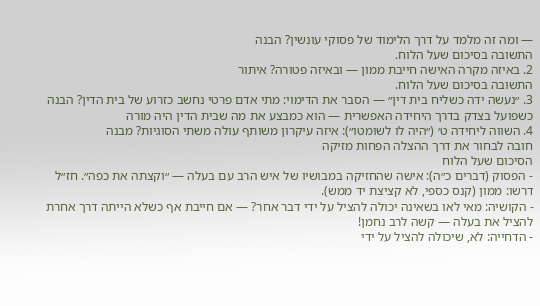— ומה זה מלמד על דרך הלימוד של פסוקי עונשין? הבנה
התשובה בסיכום שעל הלוח.
2. באיזה מקרה האישה חייבת ממון — ובאיזה פטורה? איתור
התשובה בסיכום שעל הלוח.
3. ״נעשה ידה כשליח בית דין״ — הסבר את הדימוי: מתי אדם פרטי נחשב כזרוע של בית הדין? הבנה
כשפועל בצדק בדרך היחידה האפשרית — הוא כמבצע את מה שבית הדין היה מורה
4. השווה ליחידה ט׳ (״היה לו לשומטו״): איזה עיקרון משותף עולה משתי הסוגיות? מבנה
חובה לבחור את דרך ההצלה הפחות מזיקה
הסיכום שעל הלוח
- הפסוק (דברים כ״ה): אישה שהחזיקה במבושיו של איש הרב עם בעלה — ״וקצתה את כפה״. חז״ל דרשו: ממון (קנס כספי, לא קציצת יד ממש).
- הקושיה: מאי לאו בשאינה יכולה להציל על ידי דבר אחר? — אם חייבת אף כשלא הייתה דרך אחרת להציל את בעלה — קשה לרב נחמן!
- הדחייה: לא, שיכולה להציל על ידי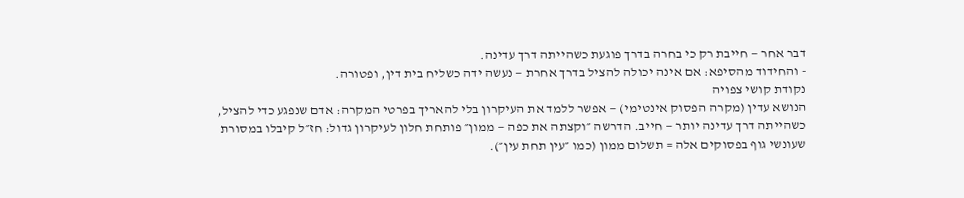דבר אחר — חייבת רק כי בחרה בדרך פוגעת כשהייתה דרך עדינה.
- והחידוד מהסיפא: אם אינה יכולה להציל בדרך אחרת — נעשה ידה כשליח בית דין, ופטורה.
נקודת קושי צפויה
הנושא עדין (מקרה הפסוק אינטימי) — אפשר ללמד את העיקרון בלי להאריך בפרטי המקרה: אדם שנפגע כדי להציל, כשהייתה דרך עדינה יותר — חייב. הדרשה ״וקצתה את כפה — ממון״ פותחת חלון לעיקרון גדול: חז״ל קיבלו במסורת שעונשי גוף בפסוקים אלה = תשלום ממון (כמו ״עין תחת עין״).